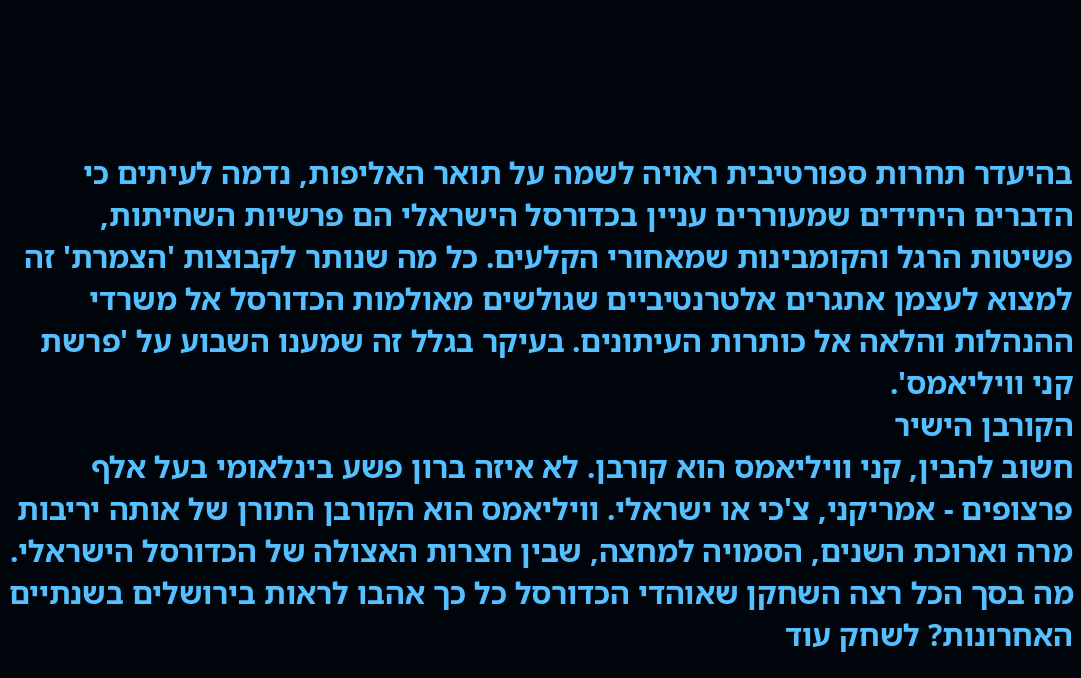בהיעדר תחרות ספורטיבית ראויה לשמה על תואר האליפות, נדמה לעיתים כי הדברים היחידים שמעוררים עניין בכדורסל הישראלי הם פרשיות השחיתות, פשיטות הרגל והקומבינות שמאחורי הקלעים. כל מה שנותר לקבוצות 'הצמרת' זה למצוא לעצמן אתגרים אלטרנטיביים שגולשים מאולמות הכדורסל אל משרדי ההנהלות והלאה אל כותרות העיתונים. בעיקר בגלל זה שמענו השבוע על 'פרשת קני וויליאמס'.
הקורבן הישיר
חשוב להבין, קני וויליאמס הוא קורבן. לא איזה ברון פשע בינלאומי בעל אלף פרצופים - אמריקני, צ'כי או ישראלי. וויליאמס הוא הקורבן התורן של אותה יריבות מרה וארוכת השנים, הסמויה למחצה, שבין חצרות האצולה של הכדורסל הישראלי. מה בסך הכל רצה השחקן שאוהדי הכדורסל כל כך אהבו לראות בירושלים בשנתיים האחרונות? לשחק עוד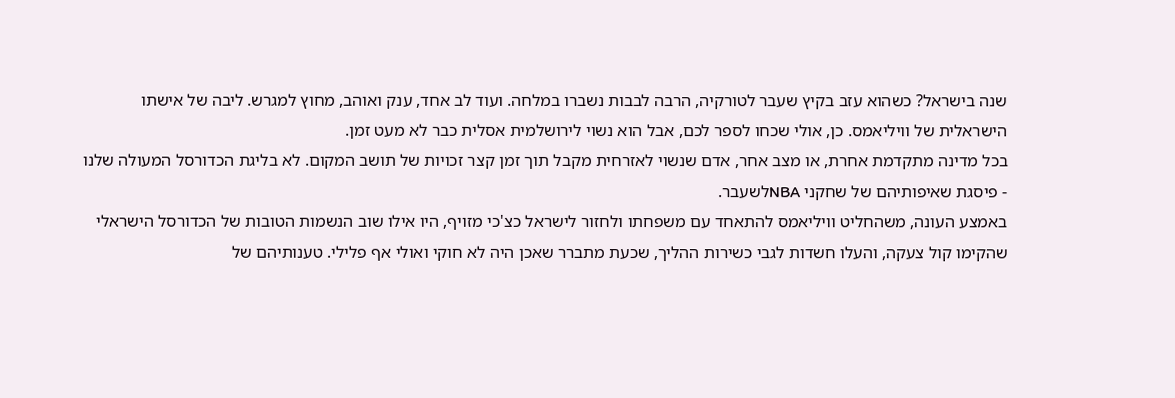שנה בישראל? כשהוא עזב בקיץ שעבר לטורקיה, הרבה לבבות נשברו במלחה. ועוד לב אחד, ענק ואוהב, מחוץ למגרש. ליבה של אישתו הישראלית של וויליאמס. כן, אולי שכחו לספר לכם, אבל הוא נשוי לירושלמית אסלית כבר לא מעט זמן.
בכל מדינה מתקדמת אחרת, או מצב אחר, אדם שנשוי לאזרחית מקבל תוך זמן קצר זכויות של תושב המקום. לא בליגת הכדורסל המעולה שלנו - פיסגת שאיפותיהם של שחקני NBAלשעבר.
באמצע העונה, משהחליט וויליאמס להתאחד עם משפחתו ולחזור לישראל כצ'כי מזויף, היו אילו שוב הנשמות הטובות של הכדורסל הישראלי שהקימו קול צעקה, והעלו חשדות לגבי כשירות ההליך, שכעת מתברר שאכן היה לא חוקי ואולי אף פלילי. טענותיהם של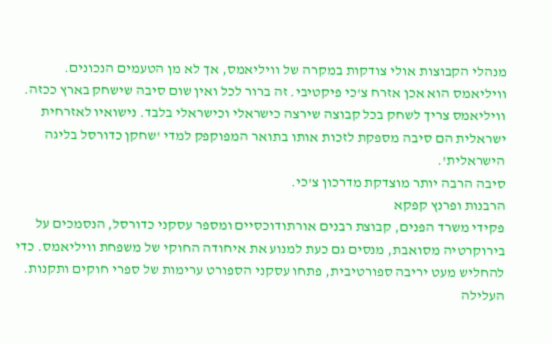מנהלי הקבוצות אולי צודקות במקרה של וויליאמס, אך לא מן הטעמים הנכונים.
וויליאמס הוא אכן אזרח צ'כי פיקטיבי. זה ברור לכל ואין שום סיבה שישחק בארץ ככזה. וויליאמס צריך לשחק בכל קבוצה שירצה כישראלי וכישראלי בלבד. נישואיו לאזרחית ישראלית הם סיבה מספקת לזכות אותו בתואר המפוקפק למדי 'שחקן כדורסל בליגה הישראלית'.
סיבה הרבה יותר מוצדקת מדרכון צ'כי.
הרבנות ופרנץ קפקא
פקידי משרד הפנים, קבוצת רבנים אורתודוכסיים ומספר עסקני כדורסל, הנסמכים על בירוקרטיה מסואבת, מנסים גם כעת למנוע את איחודה החוקי של משפחת וויליאמס. כדי להחליש מעט יריבה ספורטיבית, פתחו עסקני הספורט ערימות של ספרי חוקים ותקנות. העלילה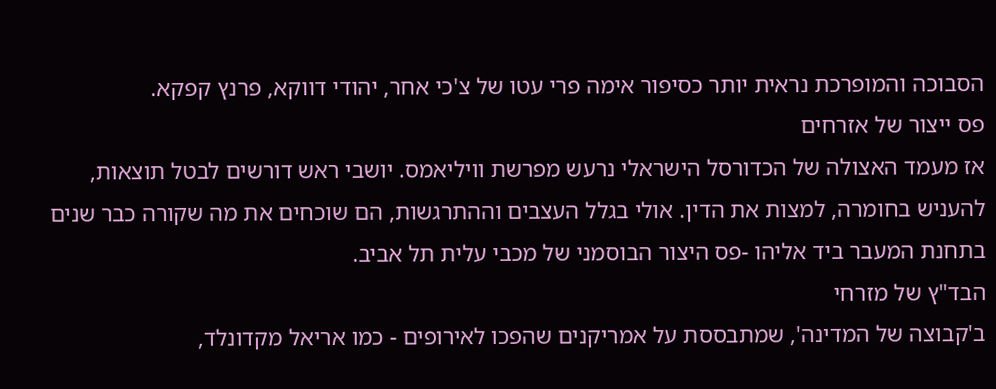הסבוכה והמופרכת נראית יותר כסיפור אימה פרי עטו של צ'כי אחר, יהודי דווקא, פרנץ קפקא.
פס ייצור של אזרחים
אז מעמד האצולה של הכדורסל הישראלי נרעש מפרשת וויליאמס. יושבי ראש דורשים לבטל תוצאות, להעניש בחומרה, למצות את הדין. אולי בגלל העצבים וההתרגשות, הם שוכחים את מה שקורה כבר שנים בתחנת המעבר ביד אליהו -פס היצור הבוסמני של מכבי עלית תל אביב.
הבד"ץ של מזרחי
ב'קבוצה של המדינה', שמתבססת על אמריקנים שהפכו לאירופים - כמו אריאל מקדונלד,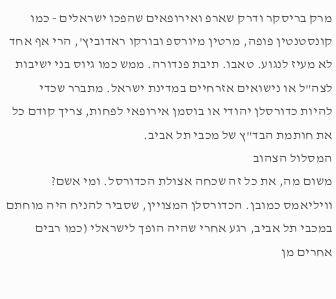מרק בריסקר ודרק שארפ ואירופאים שהפכו ישראלים - כמו קונסטנטין פופה, מרטין מיורספ ובורקו ראדוביץ', הרי אף אחד לא מעיז לנגוע. טאבו. תיבת פנדורה. ממש כמו גיוס בני ישיבות לצה"ל או נישואים אזרחיים במדינת ישראל. מתברר שכדי להיות כדורסלן יהודי או בוסמן אירופאי לפחות, צריך קודם כל את חותמת הבד"ץ של מכבי תל אביב.
המסלול הצהוב
משום מה, את כל זה שכחה אצולת הכדורסל. ומי אשם? וויליאמס כמובן. הכדורסלן המצויין, שסביר להניח היה מוחתם במכבי תל אביב, רגע אחרי שהיה הופך לישראלי (כמו רבים אחרים מן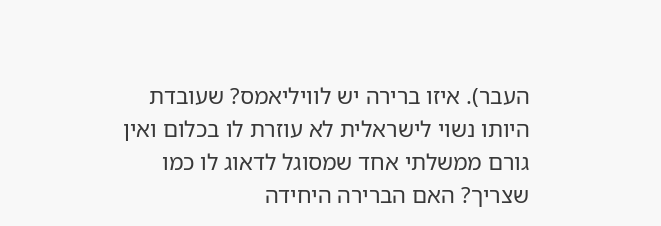העבר). איזו ברירה יש לוויליאמס? שעובדת היותו נשוי לישראלית לא עוזרת לו בכלום ואין גורם ממשלתי אחד שמסוגל לדאוג לו כמו שצריך? האם הברירה היחידה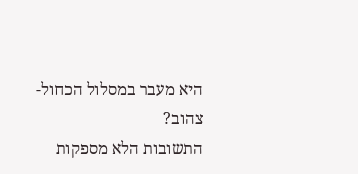היא מעבר במסלול הכחול-צהוב?
התשובות הלא מספקות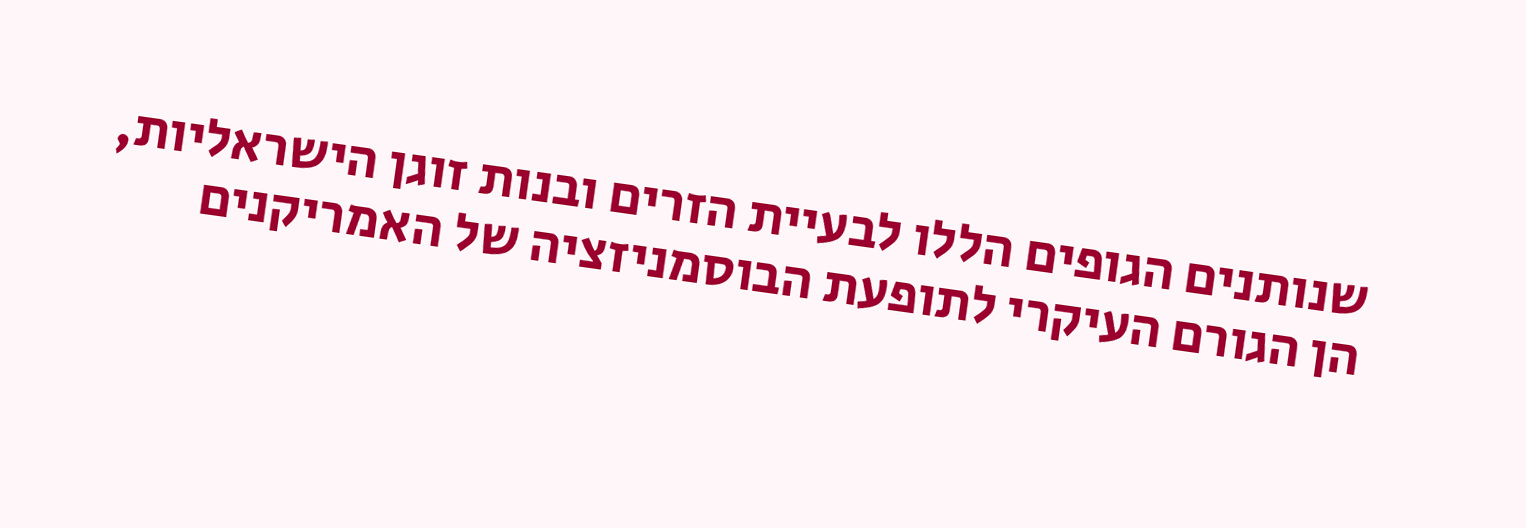שנותנים הגופים הללו לבעיית הזרים ובנות זוגן הישראליות, הן הגורם העיקרי לתופעת הבוסמניזציה של האמריקנים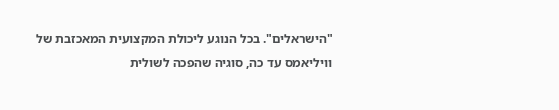"הישראלים". בכל הנוגע ליכולת המקצועית המאכזבת של וויליאמס עד כה, סוגיה שהפכה לשולית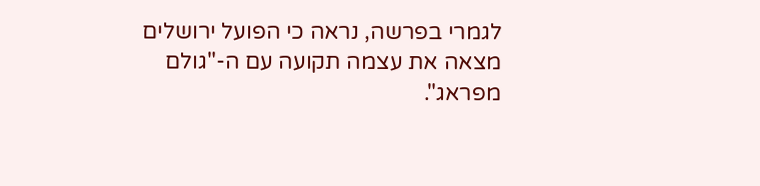לגמרי בפרשה, נראה כי הפועל ירושלים מצאה את עצמה תקועה עם ה-"גולם מפראג".